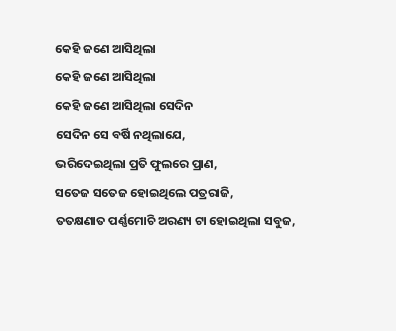କେହି ଜଣେ ଆସିଥିଲା
କେହି ଜଣେ ଆସିଥିଲା
କେହି ଜଣେ ଆସିଥିଲା ସେଦିନ
ସେଦିନ ସେ ବର୍ଷି ନଥିଲାଯେ,
ଭରିଦେଇଥିଲା ପ୍ରତି ଫୁଲରେ ପ୍ରାଣ,
ସତେଜ ସତେଜ ହୋଇଥିଲେ ପତ୍ରରାଜି,
ତତକ୍ଷଣାତ ପର୍ଣ୍ଣମୋଚି ଅରଣ୍ୟ ଟା ହୋଇଥିଲା ସବୁଜ,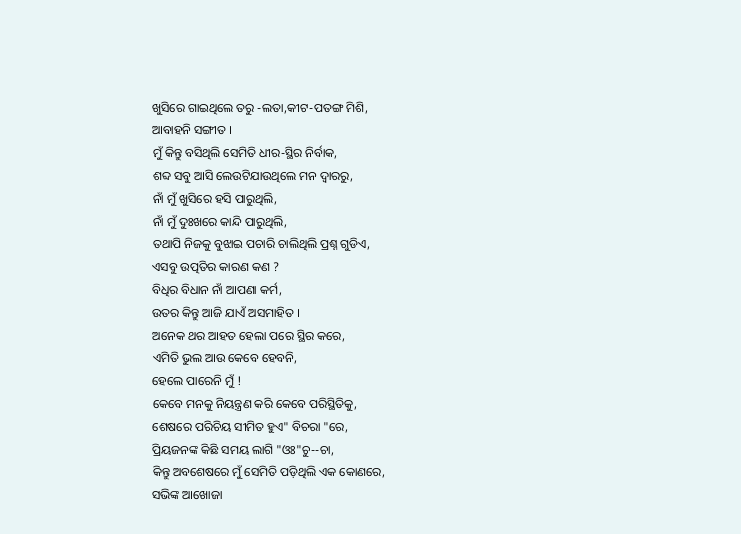ଖୁସିରେ ଗାଇଥିଲେ ତରୁ -ଲତା,କୀଟ-ପତଙ୍ଗ ମିଶି,
ଆବାହନି ସଙ୍ଗୀତ ।
ମୁଁ କିନ୍ତୁ ବସିଥିଲି ସେମିତି ଧୀର-ସ୍ଥିର ନିର୍ବାକ,
ଶବ୍ଦ ସବୁ ଆସି ଲେଉଟିଯାଉଥିଲେ ମନ ଦ୍ୱାରରୁ,
ନାଁ ମୁଁ ଖୁସିରେ ହସି ପାରୁଥିଲି,
ନାଁ ମୁଁ ଦୁଃଖରେ କାନ୍ଦି ପାରୁଥିଲି,
ତଥାପି ନିଜକୁ ବୁଝାଇ ପଚାରି ଚାଲିଥିଲି ପ୍ରଶ୍ନ ଗୁଡିଏ,
ଏସବୁ ଉତ୍ପତିର କାରଣ କଣ ?
ବିଧିର ବିଧାନ ନାଁ ଆପଣା କର୍ମ,
ଉତର କିନ୍ତୁ ଆଜି ଯାଏଁ ଅସମାହିତ ।
ଅନେକ ଥର ଆହତ ହେଲା ପରେ ସ୍ଥିର କରେ,
ଏମିତି ଭୁଲ ଆଉ କେବେ ହେବନି,
ହେଲେ ପାରେନି ମୁଁ !
କେବେ ମନକୁ ନିୟନ୍ତ୍ରଣ କରି କେବେ ପରିସ୍ଥିତିକୁ,
ଶେଷରେ ପରିଚିୟ ସୀମିତ ହୁଏ" ବିଚରା "ରେ,
ପ୍ରିୟଜନଙ୍କ କିଛି ସମୟ ଲାଗି "ଓଃ"ଚୁ--ଚା,
କିନ୍ତୁ ଅବଶେଷରେ ମୁଁ ସେମିତି ପଡ଼ିଥିଲି ଏକ କୋଣରେ,
ସଭିଙ୍କ ଆଖୋଜା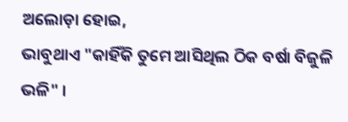ଅଲୋଡ଼ା ହୋଇ,
ଭାବୁଥାଏ "କାହିଁକି ତୁମେ ଆସିଥିଲ ଠିକ ବର୍ଷା ବିଜୁଳି ଭଳି" ।